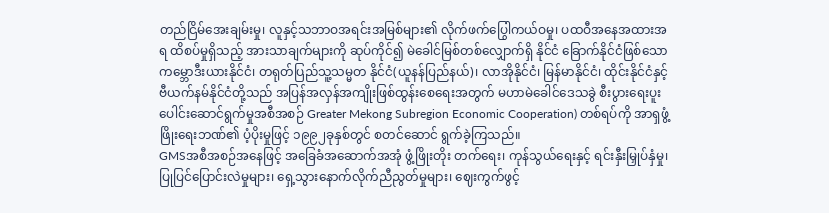တည်ငြိမ်အေးချမ်းမှု၊ လူနှင့်သဘာဝအရင်းအမြစ်များ၏ လိုက်ဖက်ပြွေါကယ်ဝမှု၊ ပထဝီအနေအထားအရ ထိစပ်မှုရှိသည့် အားသာချက်များကို ဆုပ်ကိုင်၍ မဲခေါင်မြစ်တစ်လျှောက်ရှိ နိုင်ငံ ခြောက်နိုင်ငံဖြစ်သော ကမ္ဘောဒီးယားနိုင်ငံ၊ တရုတ်ပြည်သူ့သမ္မတ နိုင်ငံ(ယူနန်ပြည်နယ်)၊ လာအိုနိုင်ငံ၊ မြန်မာနိုင်ငံ၊ ထိုင်းနိုင်ငံနှင့် ဗီယက်နမ်နိုင်ငံတို့သည် အပြန်အလှန်အကျိုးဖြစ်ထွန်းစေရေးအတွက် မဟာမဲခေါင်ဒေသခွဲ စီးပွားရေးပူးပေါင်းဆောင်ရွက်မှုအစီအစဉ် Greater Mekong Subregion Economic Cooperation) တစ်ရပ်ကို အာရှဖွံ့ဖြိုးရေးဘဏ်၏ ပံ့ပိုးမှုဖြင့် ၁၉၉၂ခုနှစ်တွင် စတင်ဆောင် ရွက်ခဲ့ကြသည်။
GMSအစီအစဉ်အနေဖြင့် အခြေခံအဆောက်အအုံ ဖွံ့ဖြိုးတိုး တက်ရေး၊ ကုန်သွယ်ရေးနှင့် ရင်းနှီးမြှုပ်နှံမှု၊ ပြုပြင်ပြောင်းလဲမှုများ၊ ရှေ့သွားနောက်လိုက်ညီညွတ်မှုများ၊ ဈေးကွက်ဖွင့်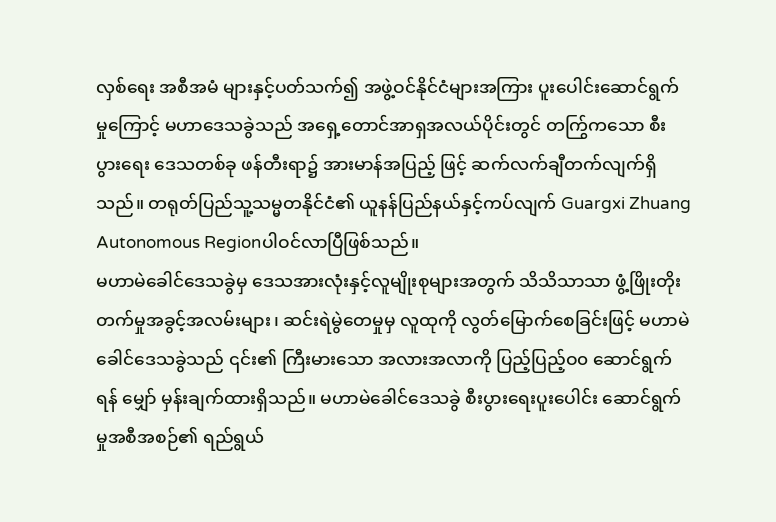လှစ်ရေး အစီအမံ များနှင့်ပတ်သက်၍ အဖွဲ့ဝင်နိုင်ငံများအကြား ပူးပေါင်းဆောင်ရွက် မှုကြောင့် မဟာဒေသခွဲသည် အရှေ့တောင်အာရှအလယ်ပိုင်းတွင် တကြွ်ကသော စီးပွားရေး ဒေသတစ်ခု ဖန်တီးရာ၌ အားမာန်အပြည့် ဖြင့် ဆက်လက်ချီတက်လျက်ရှိသည်။ တရုတ်ပြည်သူ့သမ္မတနိုင်ငံ၏ ယူနန်ပြည်နယ်နှင့်ကပ်လျက် Guargxi Zhuang Autonomous Regionပါဝင်လာပြီဖြစ်သည်။
မဟာမဲခေါင်ဒေသခွဲမှ ဒေသအားလုံးနှင့်လူမျိုးစုများအတွက် သိသိသာသာ ဖွံ့ဖြိုးတိုးတက်မှုအခွင့်အလမ်းများ၊ ဆင်းရဲမွဲတေမှုမှ လူထုကို လွတ်မြောက်စေခြင်းဖြင့် မဟာမဲခေါင်ဒေသခွဲသည် ၎င်း၏ ကြီးမားသော အလားအလာကို ပြည့်ပြည့်ဝ၀ ဆောင်ရွက်ရန် မျှော် မှန်းချက်ထားရှိသည်။ မဟာမဲခေါင်ဒေသခွဲ စီးပွားရေးပူးပေါင်း ဆောင်ရွက်မှုအစီအစဉ်၏ ရည်ရွယ်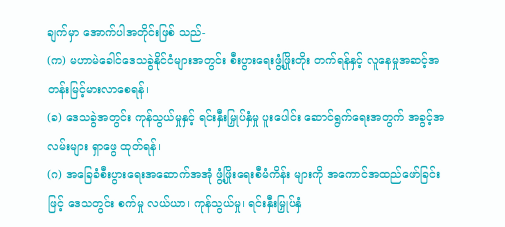ချက်မှာ အောက်ပါအတိုင်းဖြစ် သည်-
(က) မဟာမဲခေါင်ဒေသခွဲနိုင်ငံများအတွင်း စီးပွားရေးဖွံ့ဖြိုးတိုး တက်ရန်နှင့် လူနေမှုအဆင့်အတန်းမြင့်မားလာစေရန်၊
(ခ) ဒေသခွဲအတွင်း ကုန်သွယ်မှုနှင့် ရင်းနှီးမြှုပ်နှံမှု ပူးပေါင်း ဆောင်ရွက်ရေးအတွက် အခွင့်အလမ်းများ ရှာဖွေ ထုတ်ရန်၊
(ဂ) အခြေခံစီးပွားရေးအဆောက်အအုံ ဖွံ့ဖြိုးရေးစီမံကိန်း များကို အကောင်အထည်ဖော်ခြင်းဖြင့် ဒေသတွင်း စက်မှု လယ်ယာ၊ ကုန်သွယ်မှု၊ ရင်းနှီးမြှုပ်နှံ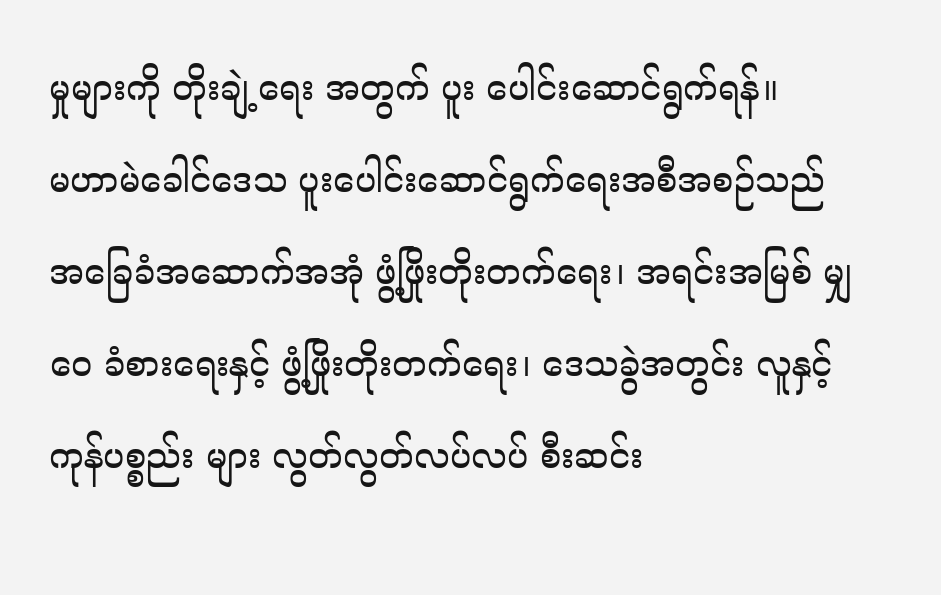မှုများကို တိုးချဲ့ရေး အတွက် ပူး ပေါင်းဆောင်ရွက်ရန်။
မဟာမဲခေါင်ဒေသ ပူးပေါင်းဆောင်ရွက်ရေးအစီအစဉ်သည် အခြေခံအဆောက်အအုံ ဖွံ့ဖြိုးတိုးတက်ရေး၊ အရင်းအမြစ် မျှဝေ ခံစားရေးနှင့် ဖွံ့ဖြိုးတိုးတက်ရေး၊ ဒေသခွဲအတွင်း လူနှင့်ကုန်ပစ္စည်း များ လွတ်လွတ်လပ်လပ် စီးဆင်း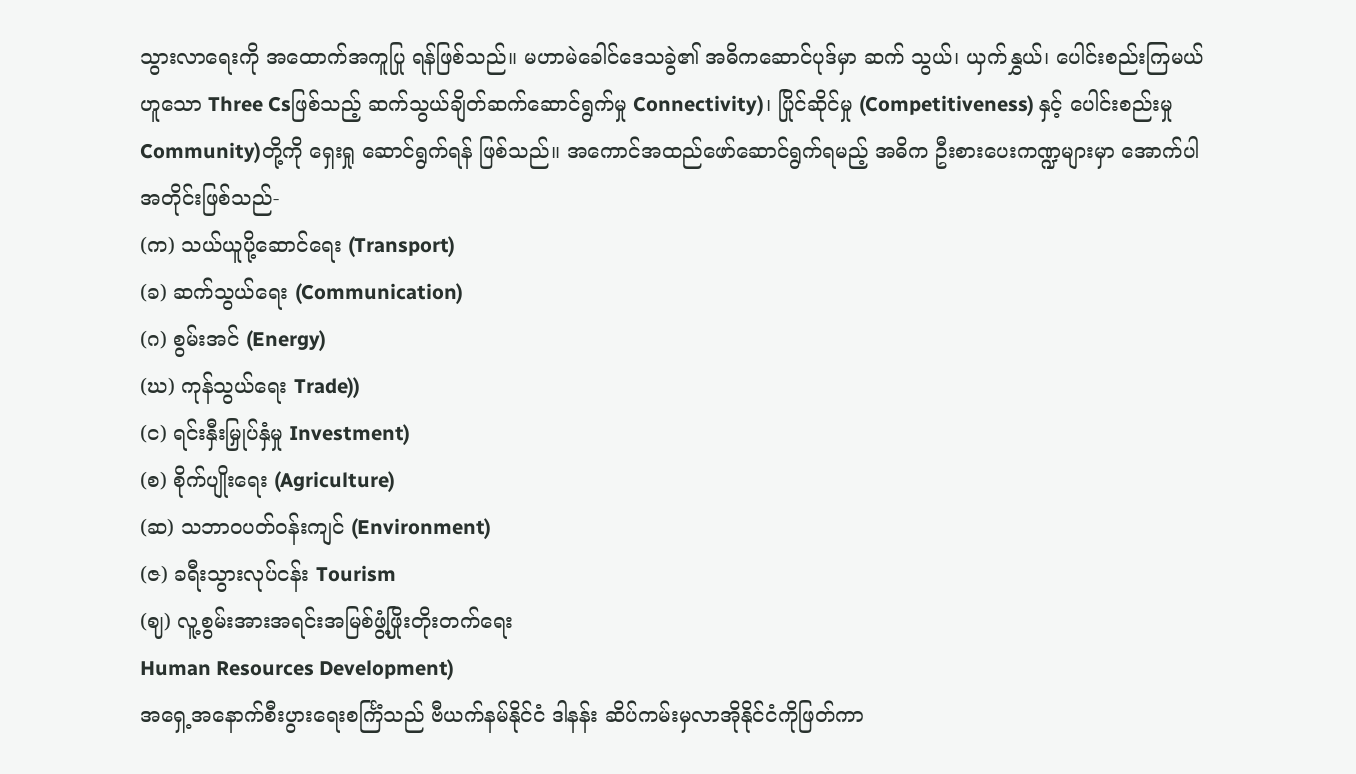သွားလာရေးကို အထောက်အကူပြု ရန်ဖြစ်သည်။ မဟာမဲခေါင်ဒေသခွဲ၏ အဓိကဆောင်ပုဒ်မှာ ဆက် သွယ်၊ ယှက်နွှယ်၊ ပေါင်းစည်းကြမယ်ဟူသော Three Csဖြစ်သည့် ဆက်သွယ်ချိတ်ဆက်ဆောင်ရွက်မှု Connectivity)၊ ပြိုင်ဆိုင်မှု (Competitiveness) နှင့် ပေါင်းစည်းမှုCommunity)တို့ကို ရှေးရှု ဆောင်ရွက်ရန် ဖြစ်သည်။ အကောင်အထည်ဖော်ဆောင်ရွက်ရမည့် အဓိက ဦးစားပေးကဏ္ဍများမှာ အောက်ပါအတိုင်းဖြစ်သည်-
(က) သယ်ယူပို့ဆောင်ရေး (Transport)
(ခ) ဆက်သွယ်ရေး (Communication)
(ဂ) စွမ်းအင် (Energy)
(ဃ) ကုန်သွယ်ရေး Trade))
(င) ရင်းနှီးမြှုပ်နှံမှု Investment)
(စ) စိုက်ပျိုးရေး (Agriculture)
(ဆ) သဘာဝပတ်ဝန်းကျင် (Environment)
(ဇ) ခရီးသွားလုပ်ငန်း Tourism
(ဈ) လူ့စွမ်းအားအရင်းအမြစ်ဖွံ့ဖြိုးတိုးတက်ရေး
Human Resources Development)
အရှေ့အနောက်စီးပွားရေးစင်္ကြံသည် ဗီယက်နမ်နိုင်ငံ ဒါနန်း ဆိပ်ကမ်းမှလာအိုနိုင်ငံကိုဖြတ်ကာ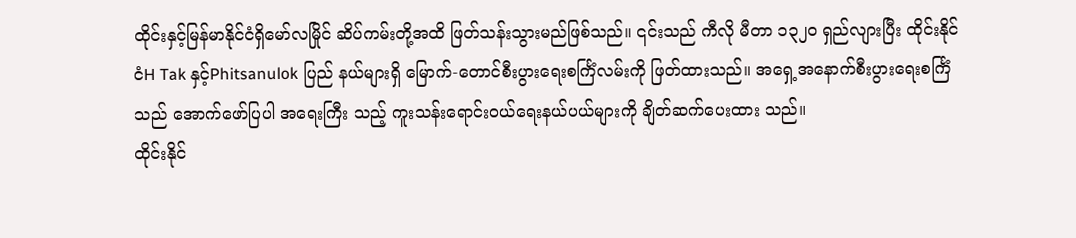ထိုင်းနှင့်မြန်မာနိုင်ငံရှိမော်လမြိုင် ဆိပ်ကမ်းတို့အထိ ဖြတ်သန်းသွားမည်ဖြစ်သည်။ ၎င်းသည် ကီလို မီတာ ၁၃၂၀ ရှည်လျားပြီး ထိုင်းနိုင်ငံH Tak နှင့်Phitsanulok ပြည် နယ်များရှိ မြောက်-တောင်စီးပွားရေးစင်္ကြံလမ်းကို ဖြတ်ထားသည်။ အရှေ့အနောက်စီးပွားရေးစင်္ကြံသည် အောက်ဖော်ပြပါ အရေးကြီး သည့် ကူးသန်းရောင်းဝယ်ရေးနယ်ပယ်များကို ချိတ်ဆက်ပေးထား သည်။
ထိုင်းနိုင်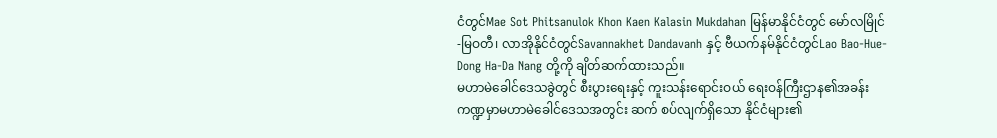ငံတွင်Mae Sot Phitsanulok Khon Kaen Kalasin Mukdahan မြန်မာနိုင်ငံတွင် မော်လမြိုင်-မြဝတီ၊ လာအိုနိုင်ငံတွင်Savannakhet Dandavanh နှင့် ဗီယက်နမ်နိုင်ငံတွင်Lao Bao-Hue-Dong Ha-Da Nang တို့ကို ချိတ်ဆက်ထားသည်။
မဟာမဲခေါင်ဒေသခွဲတွင် စီးပွားရေးနှင့် ကူးသန်းရောင်းဝယ် ရေးဝန်ကြီးဌာန၏အခန်းကဏ္ဍမှာမဟာမဲခေါင်ဒေသအတွင်း ဆက် စပ်လျက်ရှိသော နိုင်ငံများ၏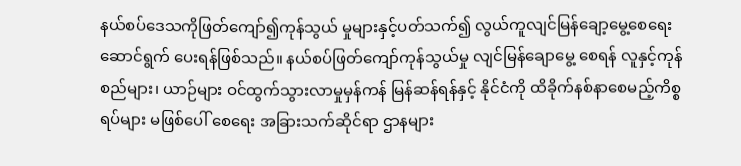နယ်စပ်ဒေသကိုဖြတ်ကျော်၍ကုန်သွယ် မှုများနှင့်ပတ်သက်၍ လွယ်ကူလျင်မြန်ချော့မွေ့စေရေး ဆောင်ရွက် ပေးရန်ဖြစ်သည်။ နယ်စပ်ဖြတ်ကျော်ကုန်သွယ်မှု လျင်မြန်ချောမွေ့ စေရန် လူနှင့်ကုန်စည်များ၊ ယာဉ်များ ဝင်ထွက်သွားလာမှုမှန်ကန် မြန်ဆန်ရန်နှင့် နိုင်ငံကို ထိခိုက်နစ်နာစေမည့်ကိစ္စရပ်များ မဖြစ်ပေါ် စေရေး အခြားသက်ဆိုင်ရာ ဌာနများ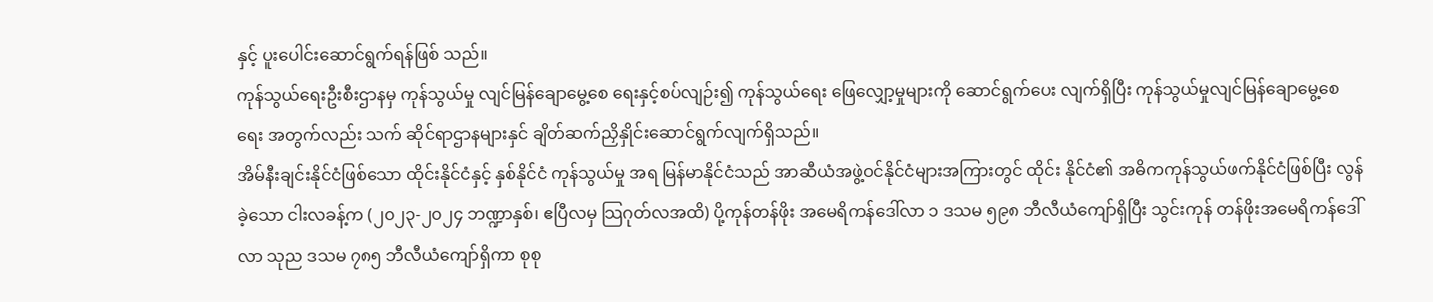နှင့် ပူးပေါင်းဆောင်ရွက်ရန်ဖြစ် သည်။
ကုန်သွယ်ရေးဦးစီးဌာနမှ ကုန်သွယ်မှု လျင်မြန်ချောမွေ့စေ ရေးနှင့်စပ်လျဉ်း၍ ကုန်သွယ်ရေး ဖြေလျှော့မှုများကို ဆောင်ရွက်ပေး လျက်ရှိပြီး ကုန်သွယ်မှုလျင်မြန်ချောမွေ့စေရေး အတွက်လည်း သက် ဆိုင်ရာဌာနများနှင် ချိတ်ဆက်ညှိနှိုင်းဆောင်ရွက်လျက်ရှိသည်။
အိမ်နီးချင်းနိုင်ငံဖြစ်သော ထိုင်းနိုင်ငံနှင့် နှစ်နိုင်ငံ ကုန်သွယ်မှု အရ မြန်မာနိုင်ငံသည် အာဆီယံအဖွဲ့ဝင်နိုင်ငံများအကြားတွင် ထိုင်း နိုင်ငံ၏ အဓိကကုန်သွယ်ဖက်နိုင်ငံဖြစ်ပြီး လွန်ခဲ့သော ငါးလခန့်က (၂၀၂၃-၂၀၂၄ ဘဏ္ဍာနှစ်၊ ဧပြီလမှ သြဂုတ်လအထိ) ပို့ကုန်တန်ဖိုး အမေရိကန်ဒေါ်လာ ၁ ဒသမ ၅၉၈ ဘီလီယံကျော်ရှိပြီး သွင်းကုန် တန်ဖိုးအမေရိကန်ဒေါ်လာ သုည ဒသမ ၇၈၅ ဘီလီယံကျော်ရှိကာ စုစု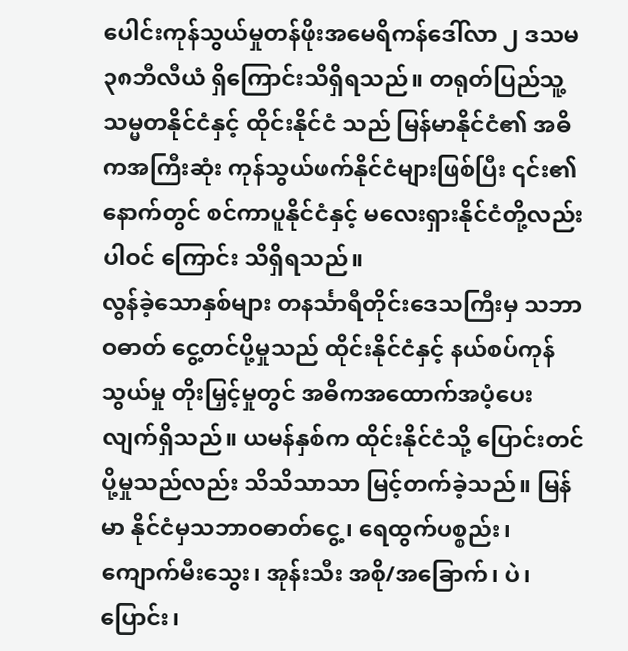ပေါင်းကုန်သွယ်မှုတန်ဖိုးအမေရိကန်ဒေါ်လာ ၂ ဒသမ ၃၈ဘီလီယံ ရှိကြောင်းသိရှိရသည်။ တရုတ်ပြည်သူ့သမ္မတနိုင်ငံနှင့် ထိုင်းနိုင်ငံ သည် မြန်မာနိုင်ငံ၏ အဓိကအကြီးဆုံး ကုန်သွယ်ဖက်နိုင်ငံများဖြစ်ပြီး ၎င်း၏နောက်တွင် စင်ကာပူနိုင်ငံနှင့် မလေးရှားနိုင်ငံတို့လည်း ပါဝင် ကြောင်း သိရှိရသည်။
လွန်ခဲ့သောနှစ်များ တနင်္သာရီတိုင်းဒေသကြီးမှ သဘာဝဓာတ် ငွေ့တင်ပို့မှုသည် ထိုင်းနိုင်ငံနှင့် နယ်စပ်ကုန်သွယ်မှု တိုးမြှင့်မှုတွင် အဓိကအထောက်အပံ့ပေးလျက်ရှိသည်။ ယမန်နှစ်က ထိုင်းနိုင်ငံသို့ ပြောင်းတင်ပို့မှုသည်လည်း သိသိသာသာ မြင့်တက်ခဲ့သည်။ မြန်မာ နိုင်ငံမှသဘာဝဓာတ်ငွေ့၊ ရေထွက်ပစ္စည်း၊ ကျောက်မီးသွေး၊ အုန်းသီး အစို/အခြောက်၊ ပဲ၊ ပြောင်း၊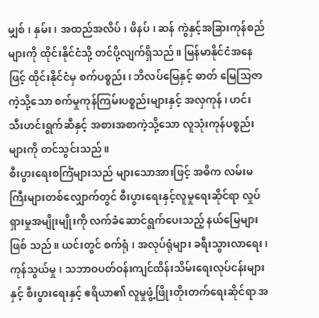မျှစ်၊ နှမ်း၊ အထည်အလိပ်၊ ဖိနပ်၊ ဆန် ကွဲနှင့်အခြားကုန်စည်များကို ထိုင်းနိုင်ငံသို့ တင်ပို့လျက်ရှိသည်။ မြန်မာနိုင်ငံအနေဖြင့် ထိုင်းနိုင်ငံမှ စက်ပစ္စည်း၊ ဘိလပ်မြေနှင့် ဓာတ် မြေသြဇာကဲ့သို့သော စက်မှုကုန်ကြမ်းပစ္စည်းများနှင့် အလှကုန်၊ ဟင်း သီးဟင်းရွက်ဆီနှင့် အစားအစာကဲ့သို့သော လူသုံးကုန်ပစ္စည်းများကို တင်သွင်းသည်။
စီးပွားရေးစင်္ကြံများသည် များသောအားဖြင့် အဓိက လမ်းမကြီးများတစ်လျှောက်တွင် စီးပွားရေးနှင့်လူမှုရေးဆိုင်ရာ လှုပ်ရှားမှုအမျိုးမျိုးကို လက်ခံဆောင်ရွက်ပေးသည့် နယ်မြေများဖြစ် သည်။ ယင်းတွင် စက်ရုံ၊ အလုပ်ရုံများ ခရီးသွားလာရေး၊ ကုန်သွယ်မှု၊ သဘာဝပတ်ဝန်းကျင်ထိန်းသိမ်းရေးလုပ်ငန်းများနှင့် စီးပွားရေးနှင့် ဧရိယာ၏ လူမှုဖွံ့ဖြိုးတိုးတက်ရေးဆိုင်ရာ အ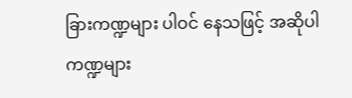ခြားကဏ္ဍများ ပါဝင် နေသဖြင့် အဆိုပါကဏ္ဍများ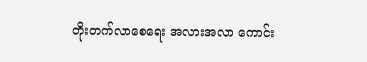တိုးတက်လာစေရေး အလားအလာ ကောင်း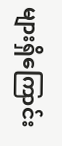များရှိကြောင်း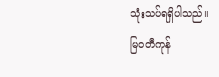သုံးသပ်ရရှိပါသည်။
မြဝတီကုန်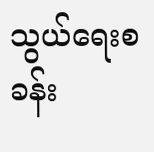သွယ်ရေးစခန်း